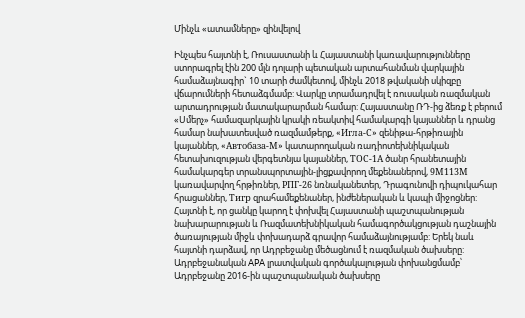Մինչև «ատամները» զինվելով

Ինչպես հայտնի է, Ռուսաստանի և Հայաստանի կառավարությունները ստորագրել էին 200 մլն դոլարի պետական արտահանման վարկային համաձայնագիր` 10 տարի ժամկետով, մինչև 2018 թվականի սկիզբը վճարումների հետաձգմամբ: Վարկը տրամադրվել է ռուսական ռազմական արտադրության մատակարարման համար: Հայաստանը ՌԴ-ից ձեռք է բերում «Սմերչ» համազարկային կրակի ռեակտիվ համակարգի կայաններ և դրանց համար նախատեսված ռազմամթերք, «Игла-С» զենիթա-հրթիռային կայաններ, «Автобаза-М» կատարողական ռադիոտեխնիկական հետախուզության վերգետնյա կայաններ, ТОС-1А ծանր հրանետային համակարգեր տրանսպորտային-լիցքավորող մեքենաներով, 9М113М կառավարվող հրթիռներ, РПГ-26 նռնականետեր, Դրագունովի դիպուկահար հրացաններ, Тигр զրահամեքենաներ, ինժեներական և կապի միջոցներ: Հայտնի է, որ ցանկը կարող է փոխվել Հայաստանի պաշտպանության նախարարության և Ռազմատեխնիկական համագործակցության դաշնային ծառայության միջև փոխադարձ գրավոր համաձայնությամբ: Երեկ նաև հայտնի դարձավ, որ Ադրբեջանը մեծացնում է ռազմական ծախսերը: Ադրբեջանական APA լրատվական գործակալության փոխանցմամբ՝ Ադրբեջանը 2016-ին պաշտպանական ծախսերը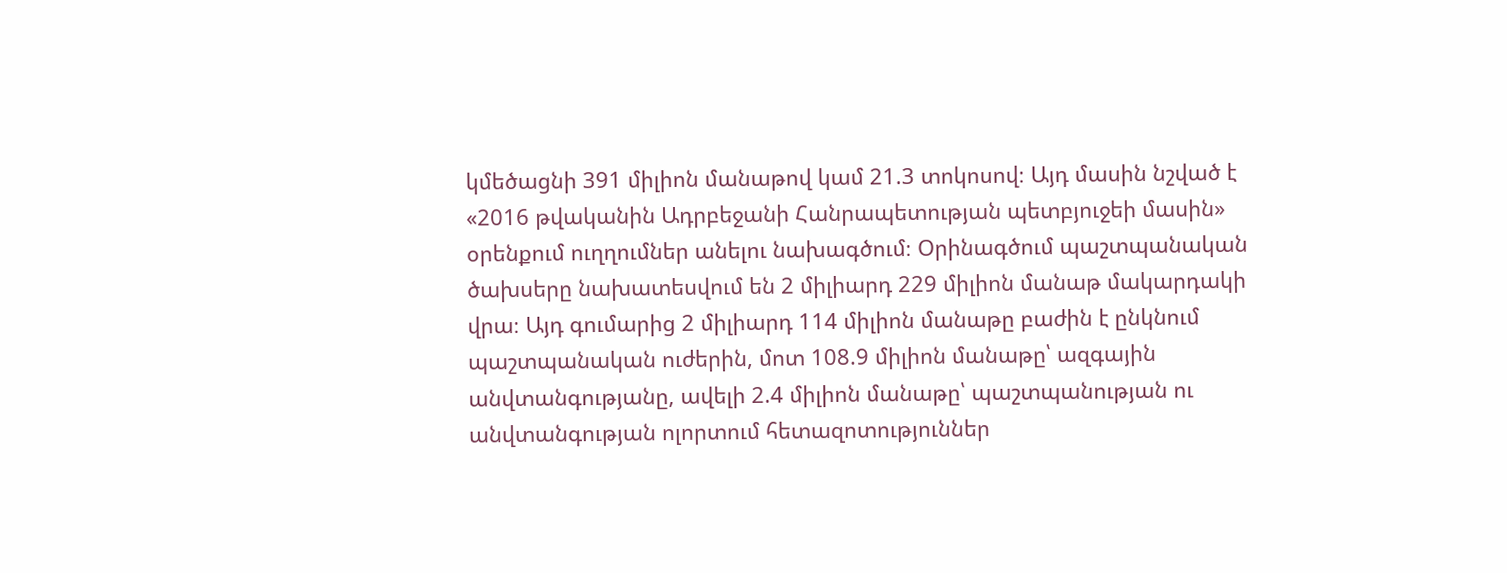կմեծացնի 391 միլիոն մանաթով կամ 21.3 տոկոսով։ Այդ մասին նշված է «2016 թվականին Ադրբեջանի Հանրապետության պետբյուջեի մասին» օրենքում ուղղումներ անելու նախագծում։ Օրինագծում պաշտպանական ծախսերը նախատեսվում են 2 միլիարդ 229 միլիոն մանաթ մակարդակի վրա։ Այդ գումարից 2 միլիարդ 114 միլիոն մանաթը բաժին է ընկնում պաշտպանական ուժերին, մոտ 108.9 միլիոն մանաթը՝ ազգային անվտանգությանը, ավելի 2.4 միլիոն մանաթը՝ պաշտպանության ու անվտանգության ոլորտում հետազոտություններ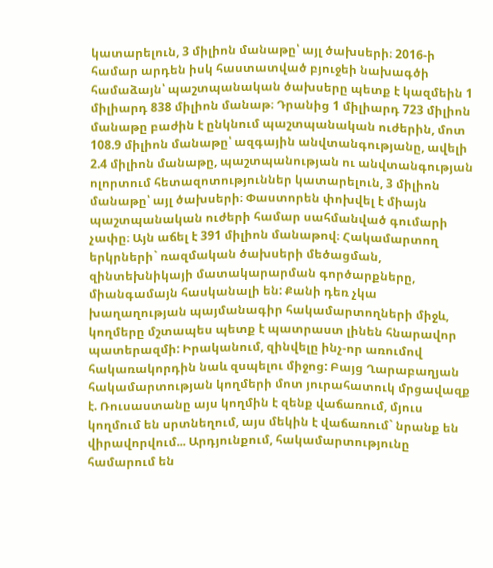կատարելուն, 3 միլիոն մանաթը՝ այլ ծախսերի։ 2016-ի համար արդեն իսկ հաստատված բյուջեի նախագծի համաձայն՝ պաշտպանական ծախսերը պետք է կազմեին 1 միլիարդ 838 միլիոն մանաթ։ Դրանից 1 միլիարդ 723 միլիոն մանաթը բաժին է ընկնում պաշտպանական ուժերին, մոտ 108.9 միլիոն մանաթը՝ ազգային անվտանգությանը, ավելի 2.4 միլիոն մանաթը, պաշտպանության ու անվտանգության ոլորտում հետազոտություններ կատարելուն, 3 միլիոն մանաթը՝ այլ ծախսերի։ Փաստորեն փոխվել է միայն պաշտպանական ուժերի համար սահմանված գումարի չափը։ Այն աճել է 391 միլիոն մանաթով։ Հակամարտող երկրների` ռազմական ծախսերի մեծացման, զինտեխնիկայի մատակարարման գործարքները, միանգամայն հասկանալի են: Քանի դեռ չկա խաղաղության պայմանագիր հակամարտողների միջև, կողմերը մշտապես պետք է պատրաստ լինեն հնարավոր պատերազմի: Իրականում, զինվելը ինչ-որ առումով հակառակորդին նաև զսպելու միջոց: Բայց Ղարաբաղյան հակամարտության կողմերի մոտ յուրահատուկ մրցավազք է. Ռուսաստանը այս կողմին է զենք վաճառում, մյուս կողմում են սրտնեղում, այս մեկին է վաճառում` նրանք են վիրավորվում... Արդյունքում, հակամարտությունը համարում են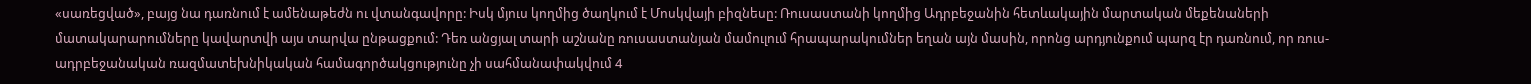«սառեցված», բայց նա դառնում է ամենաթեժն ու վտանգավորը: Իսկ մյուս կողմից ծաղկում է Մոսկվայի բիզնեսը: Ռուսաստանի կողմից Ադրբեջանին հետևակային մարտական մեքենաների մատակարարումները կավարտվի այս տարվա ընթացքում: Դեռ անցյալ տարի աշնանը ռուսաստանյան մամուլում հրապարակումներ եղան այն մասին, որոնց արդյունքում պարզ էր դառնում, որ ռուս-ադրբեջանական ռազմատեխնիկական համագործակցությունը չի սահմանափակվում 4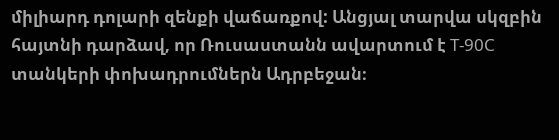միլիարդ դոլարի զենքի վաճառքով: Անցյալ տարվա սկզբին հայտնի դարձավ, որ Ռուսաստանն ավարտում է Т-90С տանկերի փոխադրումներն Ադրբեջան։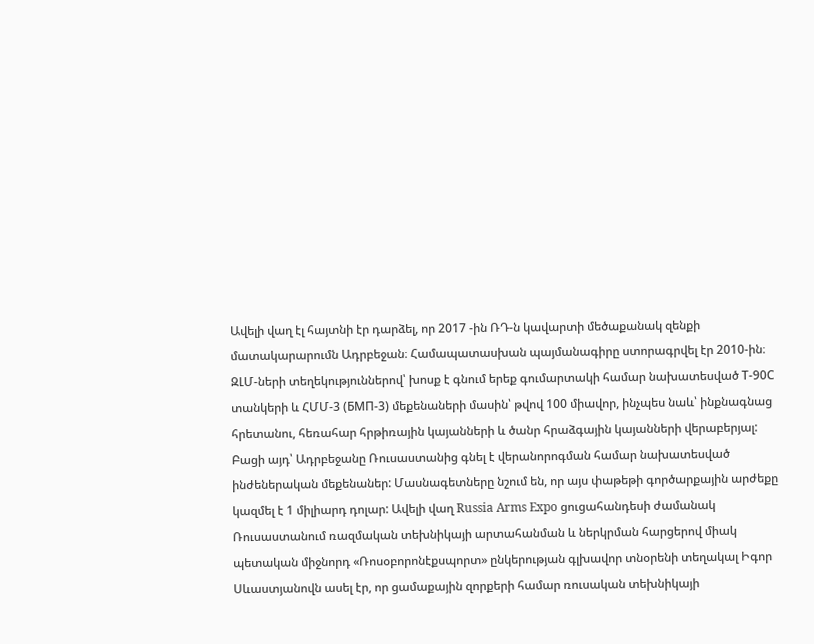Ավելի վաղ էլ հայտնի էր դարձել, որ 2017 -ին ՌԴ-ն կավարտի մեծաքանակ զենքի մատակարարումն Ադրբեջան։ Համապատասխան պայմանագիրը ստորագրվել էր 2010-ին։ ԶԼՄ-ների տեղեկություններով՝ խոսք է գնում երեք գումարտակի համար նախատեսված Т-90С տանկերի և ՀՄՄ-3 (БМП-3) մեքենաների մասին՝ թվով 100 միավոր, ինչպես նաև՝ ինքնագնաց հրետանու, հեռահար հրթիռային կայանների և ծանր հրաձգային կայանների վերաբերյալ: Բացի այդ՝ Ադրբեջանը Ռուսաստանից գնել է վերանորոգման համար նախատեսված ինժեներական մեքենաներ: Մասնագետները նշում են, որ այս փաթեթի գործարքային արժեքը կազմել է 1 միլիարդ դոլար: Ավելի վաղ Russia Arms Expo ցուցահանդեսի ժամանակ Ռուսաստանում ռազմական տեխնիկայի արտահանման և ներկրման հարցերով միակ պետական միջնորդ «Ռոսօբորոնէքսպորտ» ընկերության գլխավոր տնօրենի տեղակալ Իգոր Սևաստյանովն ասել էր, որ ցամաքային զորքերի համար ռուսական տեխնիկայի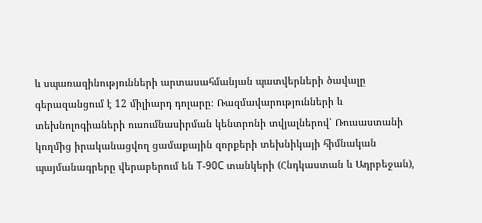և սպառազինությունների արտասահմանյան պատվերների ծավալը գերազանցում է 12 միլիարդ դոլարը։ Ռազմավարությունների և տեխնոլոգիաների ուսումնասիրման կենտրոնի տվյալներով՝ Ռուսաստանի կողմից իրականացվող ցամաքային զորքերի տեխնիկայի հիմնական պայմանագրերը վերաբերում են Т-90С տանկերի (Հնդկաստան և Ադրբեջան),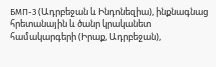БМП-3 (Ադրբեջան և Ինդոնեզիա), ինքնագնաց հրետանային և ծանր կրականետ համակարգերի (Իրաք, Ադրբեջան),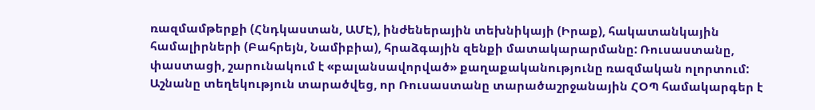ռազմամթերքի (Հնդկաստան, ԱՄԷ), ինժեներային տեխնիկայի (Իրաք), հակատանկային համալիրների (Բահրեյն, Նամիբիա), հրաձգային զենքի մատակարարմանը: Ռուսաստանը, փաստացի, շարունակում է «բալանսավորված» քաղաքականությունը ռազմական ոլորտում: Աշնանը տեղեկություն տարածվեց, որ Ռուսաստանը տարածաշրջանային ՀՕՊ համակարգեր է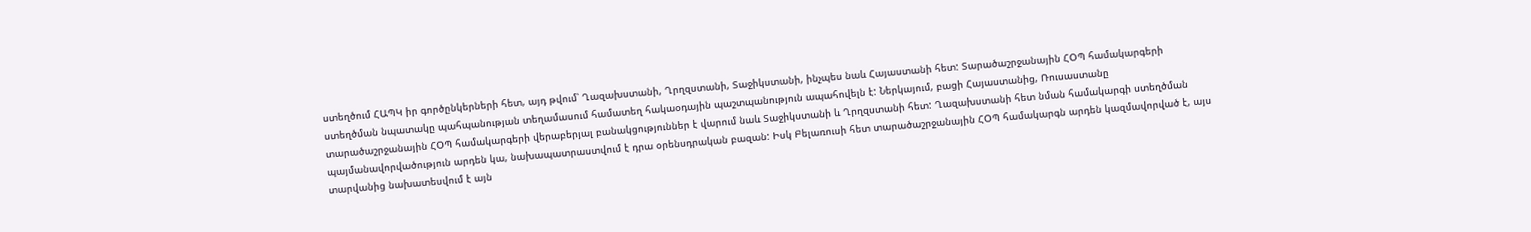ստեղծում ՀԱՊԿ իր գործընկերների հետ, այդ թվում՝ Ղազախստանի, Ղրղզստանի, Տաջիկստանի, ինչպես նաև Հայաստանի հետ: Տարածաշրջանային ՀՕՊ համակարգերի ստեղծման նպատակը պահպանության տեղամասում համատեղ հակաօդային պաշտպանություն ապահովելն է: Ներկայում, բացի Հայաստանից, Ռուսաստանը տարածաշրջանային ՀՕՊ համակարգերի վերաբերյալ բանակցություններ է վարում նաև Տաջիկստանի և Ղրղզստանի հետ: Ղազախստանի հետ նման համակարգի ստեղծման պայմանավորվածություն արդեն կա, նախապատրաստվում է դրա օրենսդրական բազան: Իսկ Բելառուսի հետ տարածաշրջանային ՀՕՊ համակարգն արդեն կազմավորված է, այս տարվանից նախատեսվում է այն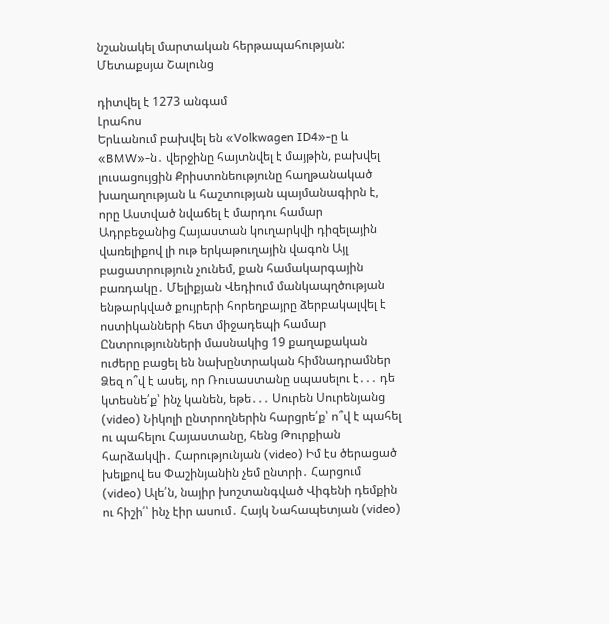նշանակել մարտական հերթապահության: Մետաքսյա Շալունց

դիտվել է 1273 անգամ
Լրահոս
Երևանում բախվել են «Volkwagen ID4»-ը և «BMW»-ն․ վերջինը հայտնվել է մայթին, բախվել լուսացույցին Քրիստոնեությունը հաղթանակած խաղաղության և հաշտության պայմանագիրն է, որը Աստված նվաճել է մարդու համար Ադրբեջանից Հայաստան կուղարկվի դիզելային վառելիքով լի ութ երկաթուղային վագոն Այլ բացատրություն չունեմ, քան համակարգային բառդակը․ Մելիքյան Վեդիում մանկապղծության ենթարկված քույրերի հորեղբայրը ձերբակալվել է ոստիկանների հետ միջադեպի համար Ընտրությունների մասնակից 19 քաղաքական ուժերը բացել են նախընտրական հիմնադրամներ Ձեզ ո՞վ է ասել, որ Ռուսաստանը սպասելու է․․․ դե կտեսնե՛ք՝ ինչ կանեն, եթե․․․ Սուրեն Սուրենյանց (video) Նիկոլի ընտրողներին հարցրե՛ք՝ ո՞վ է պահել ու պահելու Հայաստանը, հենց Թուրքիան հարձակվի․ Հարությունյան (video) Իմ էս ծերացած խելքով ես Փաշինյանին չեմ ընտրի․ Հարցում (video) Ալե՛ն, նայիր խոշտանգված Վիգենի դեմքին ու հիշի՛՝ ինչ էիր ասում․ Հայկ Նահապետյան (video)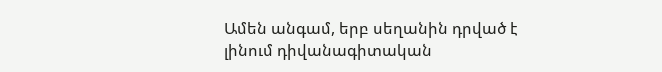Ամեն անգամ, երբ սեղանին դրված է լինում դիվանագիտական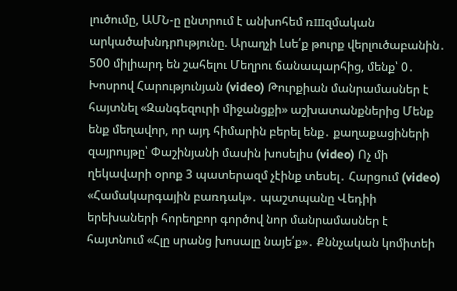լուծումը, ԱՄՆ-ը ընտրում է անխոհեմ ռшզմական արկածախնդրnւթյունը. Արաղչի Լսե՛ք թուրք վերլուծաբանին․ 500 միլիարդ են շահելու Մեղրու ճանապարհից, մենք՝ 0․ Խոսրով Հարությունյան (video) Թուրքիան մանրամասներ է հայտնել «Զանգեզուրի միջանցքի» աշխատանքներից Մենք ենք մեղավոր, որ այդ հիմարին բերել ենք․ քաղաքացիների զայրույթը՝ Փաշինյանի մասին խոսելիս (video) Ոչ մի ղեկավարի օրոք 3 պատերազմ չէինք տեսել․ Հարցում (video) «Համակարգային բառդակ»․ պաշտպանը Վեդիի երեխաների հորեղբոր գործով նոր մանրամասներ է հայտնում «Հլը սրանց խոսալը նայե՛ք»․ Քննչական կոմիտեի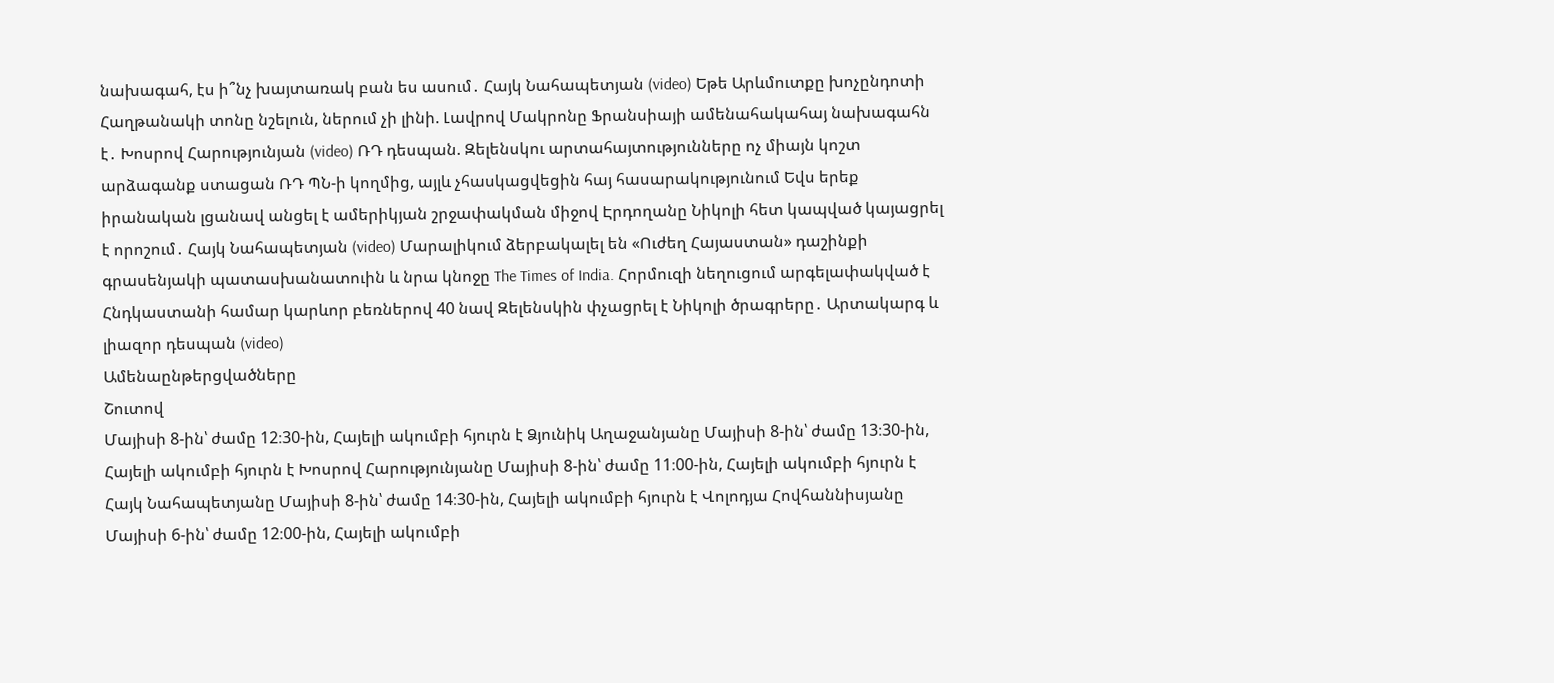նախագահ, էս ի՞նչ խայտառակ բան ես ասում․ Հայկ Նահապետյան (video) Եթե Արևմուտքը խոչընդոտի Հաղթանակի տոնը նշելուն, ներում չի լինի. Լավրով Մակրոնը Ֆրանսիայի ամենահակահայ նախագահն է․ Խոսրով Հարությունյան (video) ՌԴ դեսպան. Զելենսկու արտահայտությունները ոչ միայն կոշտ արձագանք ստացան ՌԴ ՊՆ-ի կողմից, այլև չհասկացվեցին հայ հասարակությունում Եվս երեք իրանական լցանավ անցել է ամերիկյան շրջափակման միջով Էրդողանը Նիկոլի հետ կապված կայացրել է որոշում․ Հայկ Նահապետյան (video) Մարալիկում ձերբակալել են «Ուժեղ Հայաստան» դաշինքի գրասենյակի պատասխանատուին և նրա կնոջը The Times of India. Հորմուզի նեղուցում արգելափակված է Հնդկաստանի համար կարևոր բեռներով 40 նավ Զելենսկին փչացրել է Նիկոլի ծրագրերը․ Արտակարգ և լիազոր դեսպան (video)
Ամենաընթերցվածները
Շուտով
Մայիսի 8-ին՝ ժամը 12։30-ին, Հայելի ակումբի հյուրն է Ձյունիկ Աղաջանյանը Մայիսի 8-ին՝ ժամը 13։30-ին, Հայելի ակումբի հյուրն է Խոսրով Հարությունյանը Մայիսի 8-ին՝ ժամը 11։00-ին, Հայելի ակումբի հյուրն է Հայկ Նահապետյանը Մայիսի 8-ին՝ ժամը 14։30-ին, Հայելի ակումբի հյուրն է Վոլոդյա Հովհաննիսյանը Մայիսի 6-ին՝ ժամը 12։00-ին, Հայելի ակումբի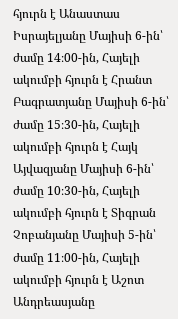հյուրն է Անաստաս Իսրայելյանը Մայիսի 6-ին՝ ժամը 14։00-ին, Հայելի ակումբի հյուրն է Հրանտ Բագրատյանը Մայիսի 6-ին՝ ժամը 15։30-ին, Հայելի ակումբի հյուրն է Հայկ Այվազյանը Մայիսի 6-ին՝ ժամը 10։30-ին, Հայելի ակումբի հյուրն է Տիգրան Չոբանյանը Մայիսի 5-ին՝ ժամը 11։00-ին, Հայելի ակումբի հյուրն է Աշոտ Անդրեասյանը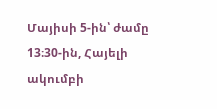Մայիսի 5-ին՝ ժամը 13։30-ին, Հայելի ակումբի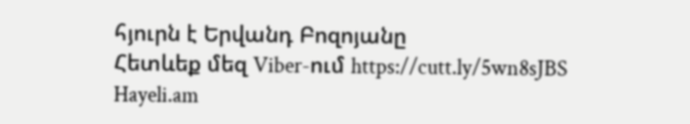հյուրն է Երվանդ Բոզոյանը
Հետևեք մեզ Viber-ում https://cutt.ly/5wn8sJBS
Hayeli.am